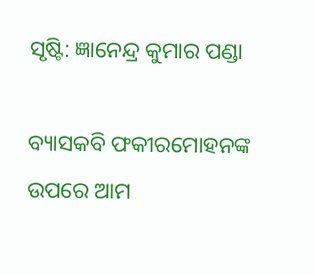ସୃଷ୍ଟି: ଜ୍ଞାନେନ୍ଦ୍ର କୁମାର ପଣ୍ଡା

ବ୍ୟାସକବି ଫକୀରମୋହନଙ୍କ ଉପରେ ଆମ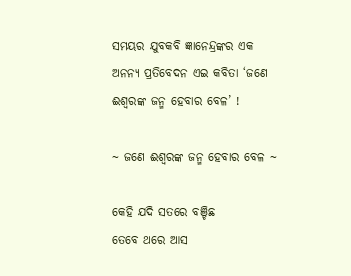ସମୟର ଯୁବକବି ଜ୍ଞାନେନ୍ଦ୍ରଙ୍କର ଏକ ଅନନ୍ୟ ପ୍ରତିବେଦନ ଏଇ କବିତା ‘ଜଣେ ଈଶ୍ବରଙ୍କ ଜନ୍ମ ହେବାର ବେଳ’ !

~ ଜଣେ ଈଶ୍ବରଙ୍କ ଜନ୍ମ ହେବାର ବେଳ ~

କେହି ଯଦି ସତରେ ବଞ୍ଚିଛ
ତେବେ ଥରେ ଆସ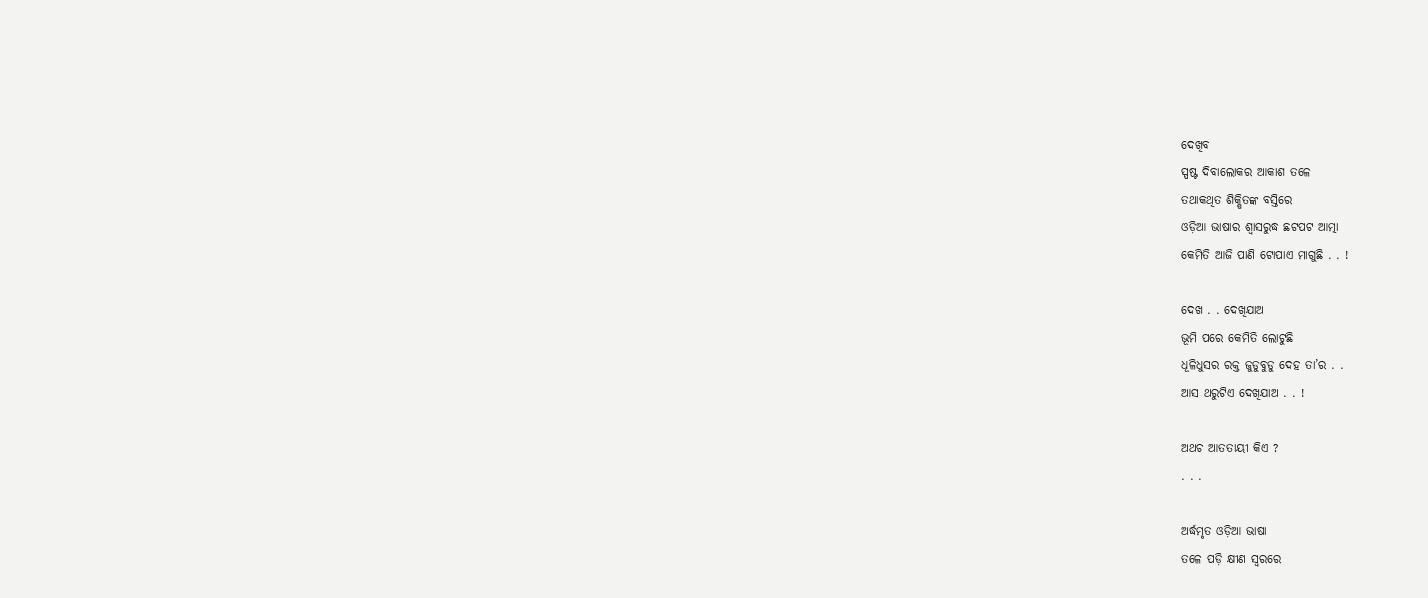ଦେଖିବ
ସ୍ପଷ୍ଟ ଦିବାଲୋକର ଆକାଶ ତଳେ
ତଥାକଥିତ ଶିକ୍ଷିତଙ୍କ ବସ୍ତିରେ
ଓଡ଼ିଆ ଭାଷାର ଶ୍ଵାସରୁଦ୍ଧ ଛଟପଟ ଆତ୍ମା
କେମିତି ଆଜି ପାଣି ଟୋପାଏ ମାଗୁଛି . . !

ଦେଖ . . ଦେଖିଯାଅ
ଭୂମି ପରେ କେମିତି ଲୋଟୁଛି
ଧୂଳିଧୁସର ରକ୍ତ ଜୁଡୁବୁଡୁ ଦେହ ତା’ର . .
ଆସ ଥରୁଟିଏ ଦେଖିଯାଅ . . !

ଅଥଚ ଆତତାୟୀ କିଏ ?
. . .

ଅର୍ଦ୍ଧମୃତ ଓଡ଼ିଆ ଭାଷା
ତଳେ ପଡ଼ି କ୍ଷୀଣ ସ୍ୱରରେ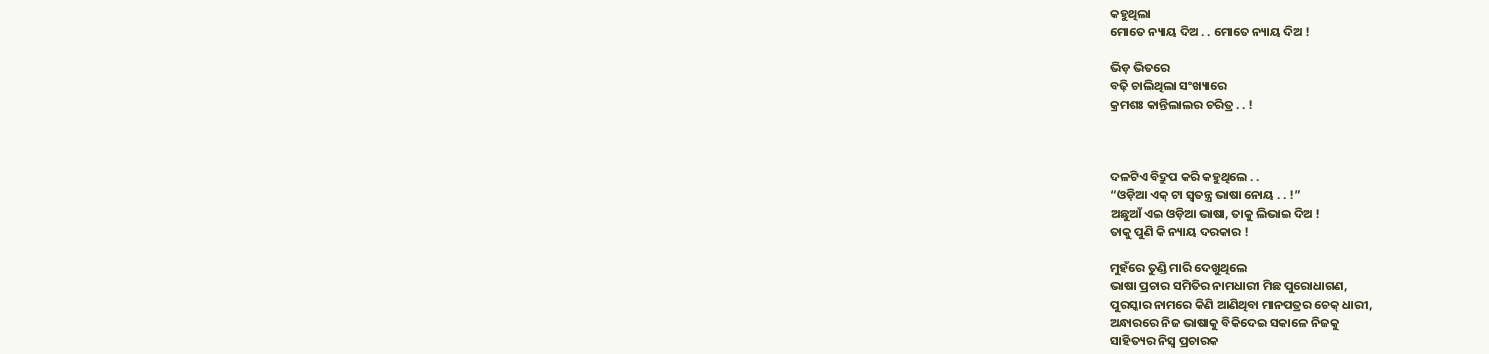କହୁଥିଲା
ମୋତେ ନ୍ୟାୟ ଦିଅ . . ମୋତେ ନ୍ୟାୟ ଦିଅ !

ଭିଡ଼ ଭିତରେ
ବଢ଼ି ଚାଲିଥିଲା ସଂଖ୍ୟାରେ
କ୍ରମଶଃ କାନ୍ତିଲାଲର ଚରିତ୍ର . . !



ଦଳଟିଏ ବିଦ୍ରୁପ କରି କହୁଥିଲେ . .
“ଓଡ଼ିଆ ଏକ୍ ଟା ସ୍ୱତନ୍ତ୍ର ଭାଷା ନୋୟ . . !”
ଅଛୁଆଁ ଏଇ ଓଡ଼ିଆ ଭାଷା, ତାକୁ ଲିଭାଇ ଦିଅ !
ତାକୁ ପୁଣି କି ନ୍ୟାୟ ଦରକାର !

ମୁହଁରେ ତୁଣ୍ଡି ମାରି ଦେଖୁଥିଲେ
ଭାଷା ପ୍ରଚାର ସମିତିର ନାମଧାରୀ ମିଛ ପୁରୋଧାଗଣ,
ପୁରସ୍କାର ନାମରେ କିଣି ଆଣିଥିବା ମାନପତ୍ରର ଚେକ୍ ଧାରୀ,
ଅନ୍ଧାରରେ ନିଜ ଭାଷାକୁ ବିକିଦେଇ ସକାଳେ ନିଜକୁ
ସାହିତ୍ୟର ନିସ୍ବ ପ୍ରଚାରକ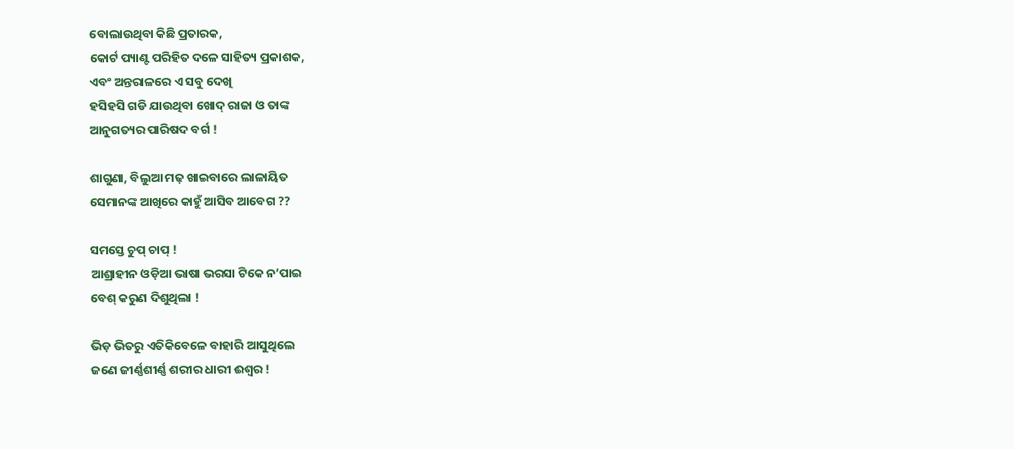ବୋଲାଉଥିବା କିଛି ପ୍ରତାରକ,
କୋର୍ଟ ପ୍ୟାଣ୍ଟ ପରିହିତ ଦଳେ ସାହିତ୍ୟ ପ୍ରକାଶକ,
ଏବଂ ଅନ୍ତରାଳରେ ଏ ସବୁ ଦେଖି
ହସିହସି ଗଡି ଯାଉଥିବା ଖୋଦ୍ ରାଜା ଓ ତାଙ୍କ
ଆନୁଗତ୍ୟର ପାରିଷଦ ବର୍ଗ !

ଶାଗୁଣା, ବିଲୁଆ ମଢ଼ ଖାଇବାରେ ଲାଳାୟିତ
ସେମାନଙ୍କ ଆଖିରେ କାହୁଁ ଆସିବ ଆବେଗ ??

ସମସ୍ତେ ଚୁପ୍ ଚାପ୍ !
ଆଶ୍ରାହୀନ ଓଡ଼ିଆ ଭାଷା ଭରସା ଟିକେ ନ’ପାଇ
ବେଶ୍ କରୁଣ ଦିଶୁଥିଲା !

ଭିଡ଼ ଭିତରୁ ଏତିକିବେଳେ ବାହାରି ଆସୁଥିଲେ
ଜଣେ ଜୀର୍ଣ୍ଣଶୀର୍ଣ୍ଣ ଶରୀର ଧାରୀ ଈଶ୍ବର !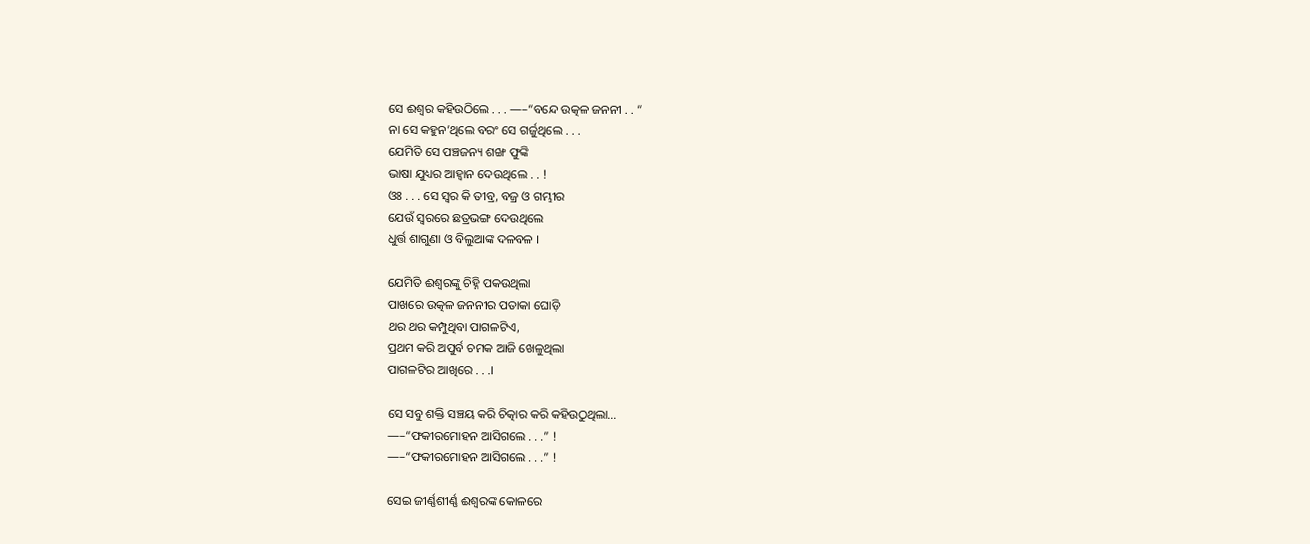ସେ ଈଶ୍ୱର କହିଉଠିଲେ . . . —–“ବନ୍ଦେ ଉତ୍କଳ ଜନନୀ . . “
ନା ସେ କହୁନ’ଥିଲେ ବରଂ ସେ ଗର୍ଜୁଥିଲେ . . .
ଯେମିତି ସେ ପଞ୍ଚଜନ୍ୟ ଶଙ୍ଖ ଫୁଙ୍କି
ଭାଷା ଯୁଧ୍ୟର ଆହ୍ୱାନ ଦେଉଥିଲେ . . !
ଓଃ . . . ସେ ସ୍ୱର କି ତୀବ୍ର, ବଜ୍ର ଓ ଗମ୍ଭୀର
ଯେଉଁ ସ୍ୱରରେ ଛତ୍ରଭଙ୍ଗ ଦେଉଥିଲେ
ଧୁର୍ତ୍ତ ଶାଗୁଣା ଓ ବିଲୁଆଙ୍କ ଦଳବଳ ।

ଯେମିତି ଈଶ୍ୱରଙ୍କୁ ଚିହ୍ନି ପକଉଥିଲା
ପାଖରେ ଉତ୍କଳ ଜନନୀର ପତାକା ଘୋଡ଼ି
ଥର ଥର କମ୍ପୁଥିବା ପାଗଳଟିଏ,
ପ୍ରଥମ କରି ଅପୁର୍ବ ଚମକ ଆଜି ଖେଳୁଥିଲା
ପାଗଳଟିର ଆଖିରେ . . .।

ସେ ସବୁ ଶକ୍ତି ସଞ୍ଚୟ କରି ଚିତ୍କାର କରି କହିଉଠୁଥିଲା…
—–“ଫକୀରମୋହନ ଆସିଗଲେ . . .” !
—–“ଫକୀରମୋହନ ଆସିଗଲେ . . .” !

ସେଇ ଜୀର୍ଣ୍ଣଶୀର୍ଣ୍ଣ ଈଶ୍ବରଙ୍କ କୋଳରେ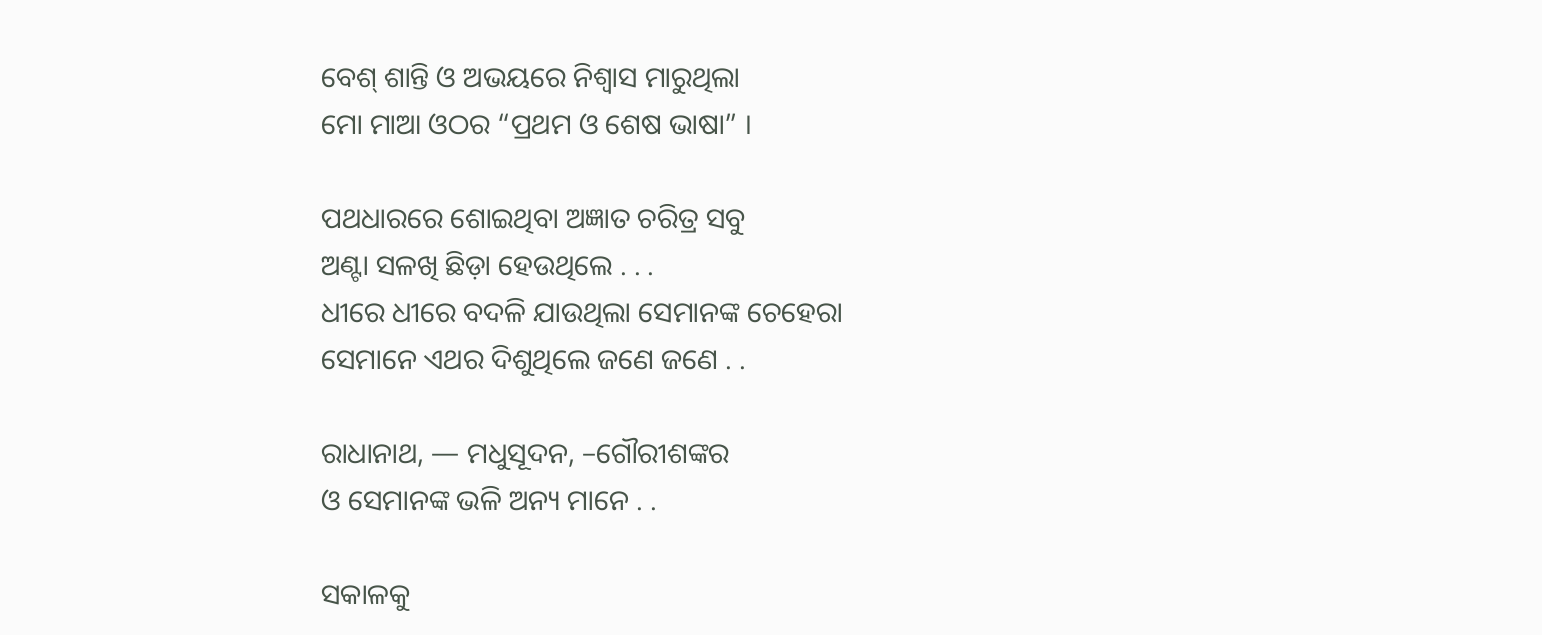ବେଶ୍ ଶାନ୍ତି ଓ ଅଭୟରେ ନିଶ୍ୱାସ ମାରୁଥିଲା
ମୋ ମାଆ ଓଠର “ପ୍ରଥମ ଓ ଶେଷ ଭାଷା” ।

ପଥଧାରରେ ଶୋଇଥିବା ଅଜ୍ଞାତ ଚରିତ୍ର ସବୁ
ଅଣ୍ଟା ସଳଖି ଛିଡ଼ା ହେଉଥିଲେ . . .
ଧୀରେ ଧୀରେ ବଦଳି ଯାଉଥିଲା ସେମାନଙ୍କ ଚେହେରା
ସେମାନେ ଏଥର ଦିଶୁଥିଲେ ଜଣେ ଜଣେ . .

ରାଧାନାଥ, — ମଧୁସୂଦନ, –ଗୌରୀଶଙ୍କର
ଓ ସେମାନଙ୍କ ଭଳି ଅନ୍ୟ ମାନେ . .

ସକାଳକୁ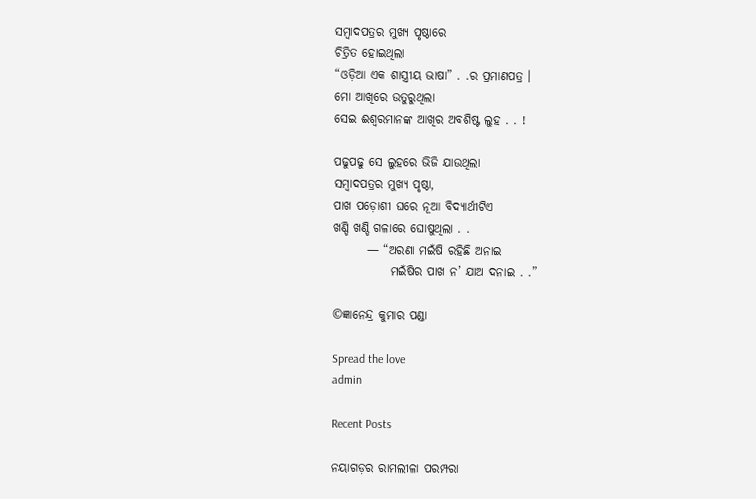ସମ୍ବାଦପତ୍ରର ମୁଖ୍ୟ ପୃଷ୍ଠାରେ
ଚିତ୍ରିତ ହୋଇଥିଲା
“ଓଡ଼ିଆ ଏକ ଶାସ୍ତ୍ରୀୟ ଭାଷା” . .ର ପ୍ରମାଣପତ୍ର ।
ମୋ ଆଖିରେ ଉତୁରୁଥିଲା
ସେଇ ଈଶ୍ୱରମାନଙ୍କ ଆଖିର ଅବଶିଷ୍ଟ ଲୁହ . . !

ପଢୁପଢୁ ସେ ଲୁହରେ ଭିଜି ଯାଉଥିଲା
ସମ୍ବାଦପତ୍ରର ମୁଖ୍ୟ ପୃଷ୍ଠା,
ପାଖ ପଡ଼ୋଶୀ ଘରେ ନୂଆ ବିଦ୍ୟାର୍ଥୀଟିଏ
ଖଣ୍ଡି ଖଣ୍ଡି ଗଳାରେ ଘୋଷୁଥିଲା . .
       — “ଅରଣା ମଇଁଷି ରହିଛି ଅନାଇ
            ମଇଁଷିର ପାଖ ନ’ ଯାଅ ଦନାଇ . .”

©ଜ୍ଞାନେନ୍ଦ୍ର କୁମାର ପଣ୍ଡା

Spread the love
admin

Recent Posts

ନୟାଗଡ଼ର ରାମଲୀଳା ପରମ୍ପରା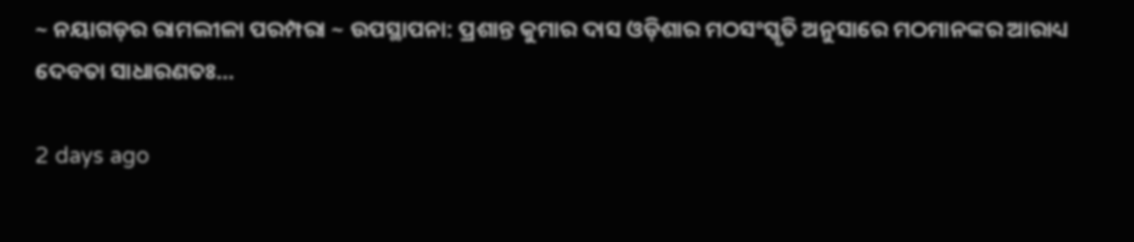~ ନୟାଗଡ଼ର ରାମଲୀଳା ପରମ୍ପରା ~ ଉପସ୍ଥାପନା: ପ୍ରଶାନ୍ତ କୁମାର ଦାସ ଓଡ଼ିଶାର ମଠସଂସ୍କୃତି ଅନୁସାରେ ମଠମାନଙ୍କର ଆରାଧ୍ୟ ଦେବତା ସାଧାରଣତଃ…

2 days ago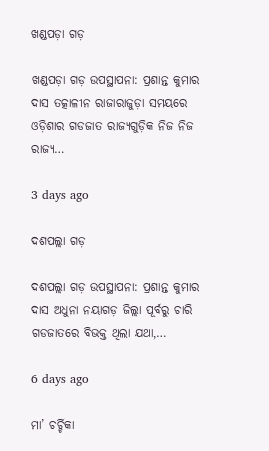ଖଣ୍ଡପଡ଼ା ଗଡ଼

ଖଣ୍ଡପଡ଼ା ଗଡ଼ ଉପସ୍ଥାପନା: ପ୍ରଶାନ୍ତ କୁମାର ଦାସ ତତ୍କାଳୀନ ରାଜାରାଜୁଡ଼ା ସମୟରେ ଓଡ଼ିଶାର ଗଡଜାତ ରାଜ୍ୟଗୁଡ଼ିକ ନିଜ ନିଜ ରାଜ୍ୟ…

3 days ago

ଦଶପଲ୍ଲା ଗଡ଼

ଦଶପଲ୍ଲା ଗଡ଼ ଉପସ୍ଥାପନା: ପ୍ରଶାନ୍ତ କୁମାର ଦାସ ଅଧୁନା ନୟାଗଡ଼ ଜିଲ୍ଲା ପୂର୍ବରୁ ଚାରି ଗଡଜାତରେ ବିଭକ୍ତ ଥିଲା ଯଥା,…

6 days ago

ମା’ ଚର୍ଚ୍ଚିକା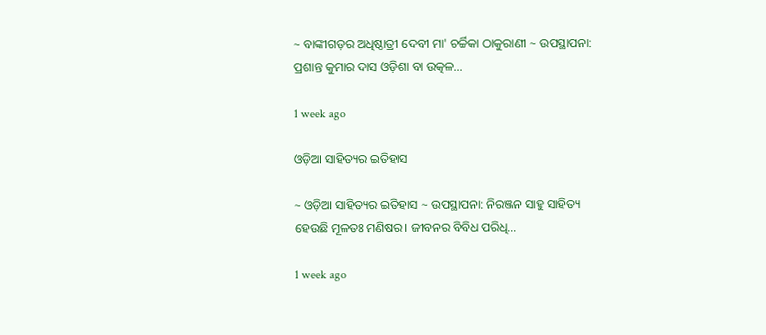~ ବାଙ୍କୀଗଡ଼ର ଅଧିଷ୍ଠାତ୍ରୀ ଦେବୀ ମା' ଚର୍ଚ୍ଚିକା ଠାକୁରାଣୀ ~ ଉପସ୍ଥାପନା: ପ୍ରଶାନ୍ତ କୁମାର ଦାସ ଓଡ଼ିଶା ବା ଉତ୍କଳ…

1 week ago

ଓଡ଼ିଆ ସାହିତ୍ୟର ଇତିହାସ

~ ଓଡ଼ିଆ ସାହିତ୍ୟର ଇତିହାସ ~ ଉପସ୍ଥାପନା: ନିରଞ୍ଜନ ସାହୁ ସାହିତ୍ୟ ହେଉଛି ମୂଳତଃ ମଣିଷର। ଜୀବନର ବିବିଧ ପରିଧି…

1 week ago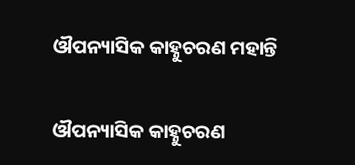ଔପନ୍ୟାସିକ କାହ୍ନୁଚରଣ ମହାନ୍ତି

ଔପନ୍ୟାସିକ କାହ୍ନୁଚରଣ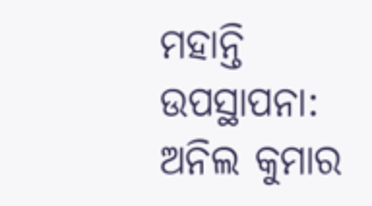ମହାନ୍ତି ଉପସ୍ଥାପନା: ଅନିଲ କୁମାର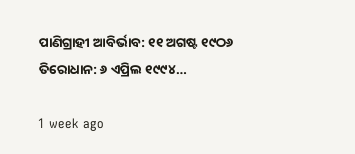ପାଣିଗ୍ରାହୀ ଆବିର୍ଭାବ: ୧୧ ଅଗଷ୍ଟ ୧୯ଠ୬ ତିରୋଧାନ: ୬ ଏପ୍ରିଲ ୧୯୯୪…

1 week ago